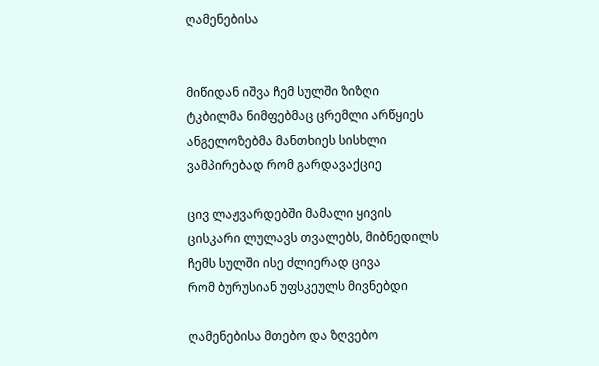ღამენებისა


მიწიდან იშვა ჩემ სულში ზიზღი
ტკბილმა ნიმფებმაც ცრემლი არწყიეს
ანგელოზებმა მანთხიეს სისხლი
ვამპირებად რომ გარდავაქციე

ცივ ლაჟვარდებში მამალი ყივის
ცისკარი ლულავს თვალებს, მიბნედილს
ჩემს სულში ისე ძლიერად ცივა
რომ ბურუსიან უფსკეულს მივნებდი

ღამენებისა მთებო და ზღვებო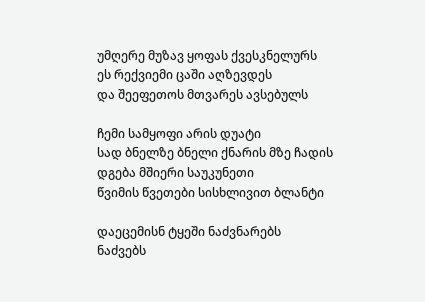უმღერე მუზავ ყოფას ქვესკნელურს
ეს რექვიემი ცაში აღზევდეს
და შეეფეთოს მთვარეს ავსებულს

ჩემი სამყოფი არის დუატი
სად ბნელზე ბნელი ქნარის მზე ჩადის
დგება მშიერი საუკუნეთი
წვიმის წვეთები სისხლივით ბლანტი

დაეცემისნ ტყეში ნაძვნარებს
ნაძვებს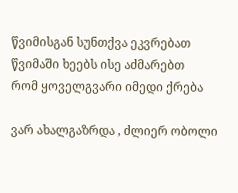წვიმისგან სუნთქვა ეკვრებათ
წვიმაში ხეებს ისე აძმარებთ
რომ ყოველგვარი იმედი ქრება

ვარ ახალგაზრდა , ძლიერ ობოლი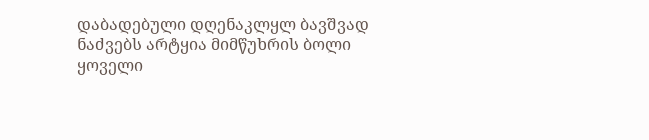დაბადებული დღენაკლყლ ბავშვად
ნაძვებს არტყია მიმწუხრის ბოლი
ყოველი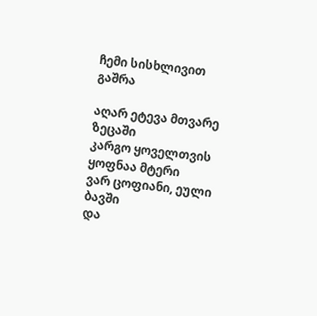ჩემი სისხლივით გაშრა

აღარ ეტევა მთვარე ზეცაში
კარგო ყოველთვის ყოფნაა მტერი
ვარ ცოფიანი, ეული ბავში
და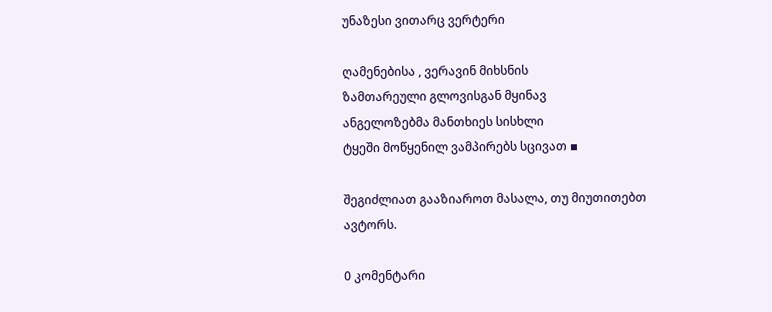უნაზესი ვითარც ვერტერი

ღამენებისა , ვერავინ მიხსნის
ზამთარეული გლოვისგან მყინავ
ანგელოზებმა მანთხიეს სისხლი
ტყეში მოწყენილ ვამპირებს სცივათ ▪

შეგიძლიათ გააზიაროთ მასალა, თუ მიუთითებთ ავტორს.

0 კომენტარი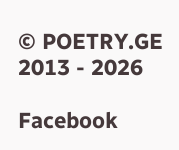© POETRY.GE 2013 - 2026

Facebook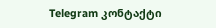Telegram კონტაქტი